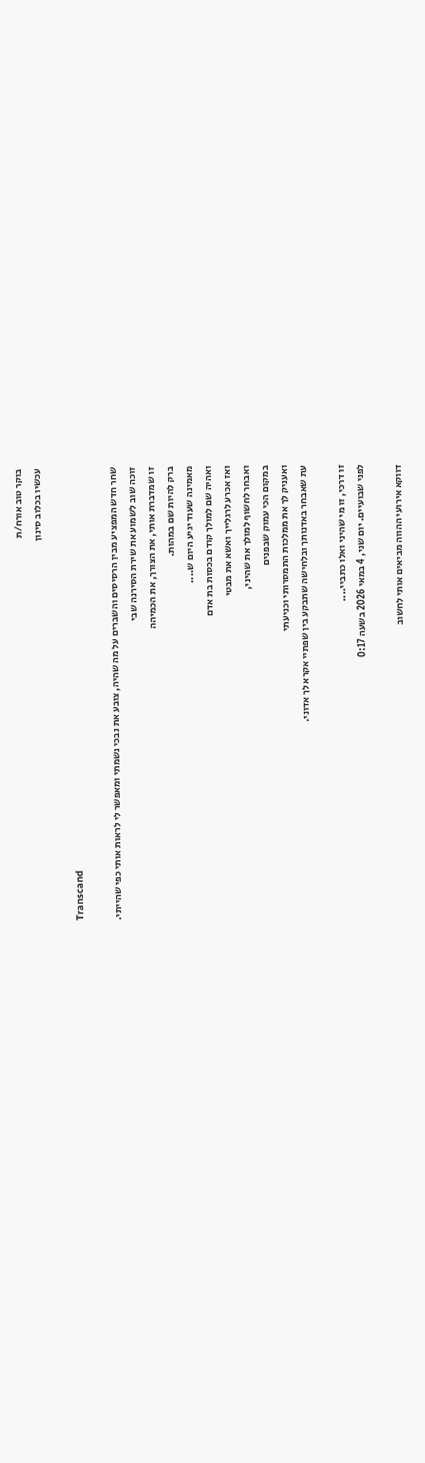בוקר טוב אורח/ת
עכשיו בכלוב סינון

Transcand

שחר חדש המפציע מבין הרסיסים והשברים על מה שהיה, צובע את נבכי נשמתי ומאפשר לי לראות אותי כפי שהייתי.
זוכה שוב לשמוע את שירת הסירנה שבי
זו שמדברת אותי, את הצורך, את הכמיהה
ברק להיות שם במהות.
מאמינה שעוד יגיע היום ש....
ואהיה שם למולך קודם בכסות בת אדם
ואז אכרע לרגלייך ואשא את מבטי
ואבחר לחשוף למולך את שהיני,
במקום הכי עמוק שבפנים
ואעניק לך את ממלכות התמסרותי וכניעתי
עת שאבחר באדנותך ובלחישה שתבקע בין שפתיי אקרא לך אדוני.

זו דרכי, זו מי שהיני ואלו כתביי....
לפני שבועיים. יום שני, 4 במאי 2026 בשעה 0:17

דווקא אירועי ההווה מביאים אותי לחשוב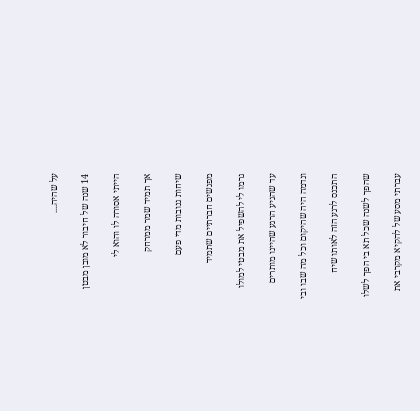על שהיה....

14 שנה של חיבור לא מובן מבטן

הייתי אסורה לו והוא לי

אך תמיד שמר ממרחק

שיחות גנובות מדי פעם

מפגשים חברתיים שתמיד

גרמו לי להשפיל את מבטי למולו

עד שהגיע הרגע שהיינו מותרים

ונדמה היה שהיקום וכל מה שבו ובי

התכנס לרגע הזה לאותו שיח

שהפך לשנה שכל תא בי הפך לשלו

עברתי מסע של להקיא מקרבי את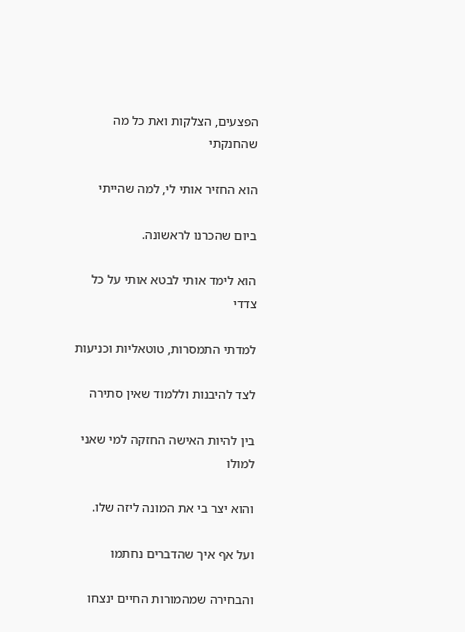הפצעים, הצלקות ואת כל מה שהחנקתי

הוא החזיר אותי לי, למה שהייתי

ביום שהכרנו לראשונה.

הוא לימד אותי לבטא אותי על כל צדדי

למדתי התמסרות, טוטאליות וכניעות

לצד להיבנות וללמוד שאין סתירה

בין להיות האישה החזקה למי שאני למולו

והוא יצר בי את המונה ליזה שלו.

ועל אף איך שהדברים נחתמו

והבחירה שמהמורות החיים ינצחו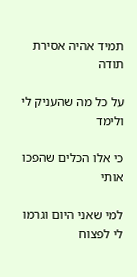תמיד אהיה אסירת תודה

על כל מה שהעניק לי ולימד

כי אלו הכלים שהפכו אותי

למי שאני היום וגרמו לי לפצוח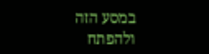במסע הזה ולהפתח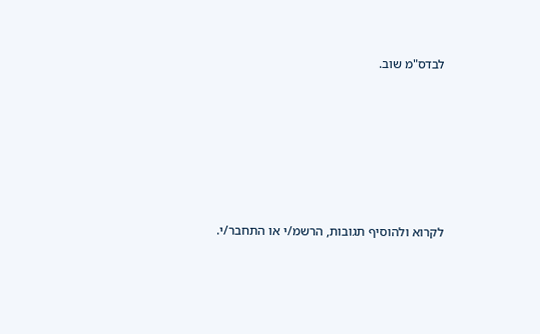לבדס"מ שוב.






לקרוא ולהוסיף תגובות, הרשמ/י או התחבר/י.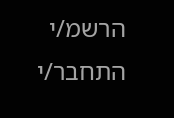הרשמ/י התחבר/י